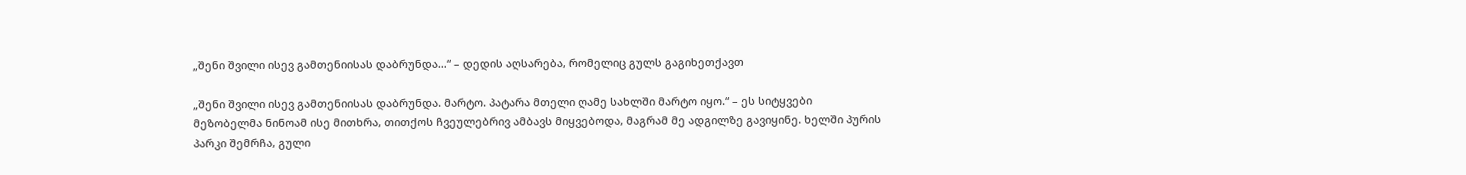„შენი შვილი ისევ გამთენიისას დაბრუნდა…“ – დედის აღსარება, რომელიც გულს გაგიხეთქავთ

„შენი შვილი ისევ გამთენიისას დაბრუნდა. მარტო. პატარა მთელი ღამე სახლში მარტო იყო.“ – ეს სიტყვები მეზობელმა ნინოამ ისე მითხრა, თითქოს ჩვეულებრივ ამბავს მიყვებოდა, მაგრამ მე ადგილზე გავიყინე. ხელში პურის პარკი შემრჩა, გული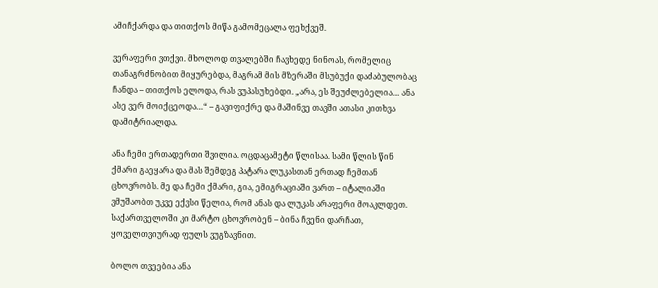ამიჩქარდა და თითქოს მიწა გამომეცალა ფეხქვეშ.

ვერაფერი ვთქვი. მხოლოდ თვალებში ჩავხედე ნინოას, რომელიც თანაგრძნობით მიყურებდა, მაგრამ მის მზერაში მსუბუქი დაძაბულობაც ჩანდა – თითქოს ელოდა, რას ვუპასუხებდი. „არა, ეს შეუძლებელია… ანა ასე ვერ მოიქცეოდა…“ – გავიფიქრე და მაშინვე თავში ათასი კითხვა დამიტრიალდა.

ანა ჩემი ერთადერთი შვილია. ოცდაცამეტი წლისაა. სამი წლის წინ ქმარი გაეყარა და მას შემდეგ პატარა ლუკასთან ერთად ჩემთან ცხოვრობს. მე და ჩემი ქმარი, გია, ემიგრაციაში ვართ – იტალიაში ვმუშაობთ უკვე ექვსი წელია, რომ ანას და ლუკას არაფერი მოაკლდეთ. საქართველოში კი მარტო ცხოვრობენ – ბინა ჩვენი დარჩათ, ყოველთვიურად ფულს ვუგზავნით.

ბოლო თვეებია ანა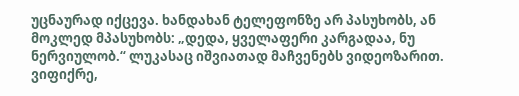უცნაურად იქცევა. ხანდახან ტელეფონზე არ პასუხობს, ან მოკლედ მპასუხობს: „დედა, ყველაფერი კარგადაა, ნუ ნერვიულობ.“ ლუკასაც იშვიათად მაჩვენებს ვიდეოზარით. ვიფიქრე,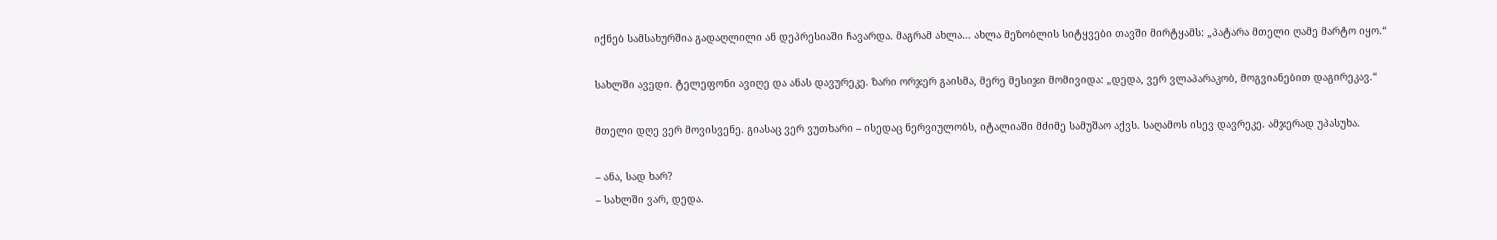იქნებ სამსახურშია გადაღლილი ან დეპრესიაში ჩავარდა. მაგრამ ახლა… ახლა მეზობლის სიტყვები თავში მირტყამს: „პატარა მთელი ღამე მარტო იყო.“

სახლში ავედი. ტელეფონი ავიღე და ანას დავურეკე. ზარი ორჯერ გაისმა, მერე მესიჯი მომივიდა: „დედა, ვერ ვლაპარაკობ, მოგვიანებით დაგირეკავ.“

მთელი დღე ვერ მოვისვენე. გიასაც ვერ ვუთხარი – ისედაც ნერვიულობს, იტალიაში მძიმე სამუშაო აქვს. საღამოს ისევ დავრეკე. ამჯერად უპასუხა.

– ანა, სად ხარ?
– სახლში ვარ, დედა.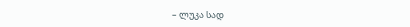– ლუკა სად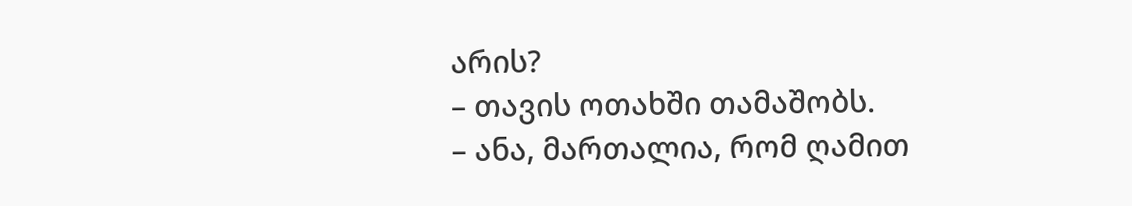არის?
– თავის ოთახში თამაშობს.
– ანა, მართალია, რომ ღამით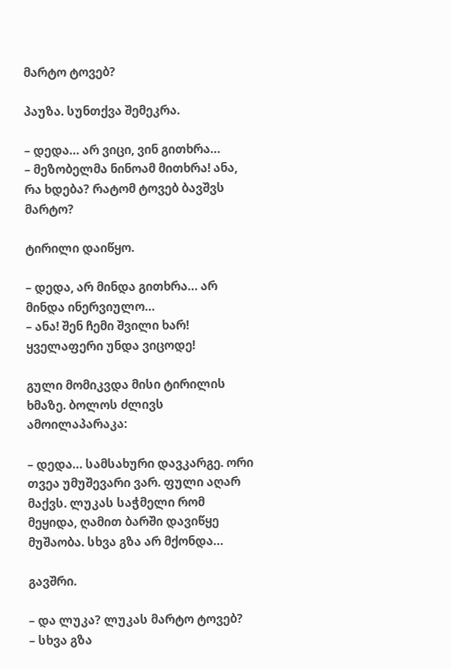მარტო ტოვებ?

პაუზა. სუნთქვა შემეკრა.

– დედა… არ ვიცი, ვინ გითხრა…
– მეზობელმა ნინოამ მითხრა! ანა, რა ხდება? რატომ ტოვებ ბავშვს მარტო?

ტირილი დაიწყო.

– დედა, არ მინდა გითხრა… არ მინდა ინერვიულო…
– ანა! შენ ჩემი შვილი ხარ! ყველაფერი უნდა ვიცოდე!

გული მომიკვდა მისი ტირილის ხმაზე. ბოლოს ძლივს ამოილაპარაკა:

– დედა… სამსახური დავკარგე. ორი თვეა უმუშევარი ვარ. ფული აღარ მაქვს. ლუკას საჭმელი რომ მეყიდა, ღამით ბარში დავიწყე მუშაობა. სხვა გზა არ მქონდა…

გავშრი.

– და ლუკა? ლუკას მარტო ტოვებ?
– სხვა გზა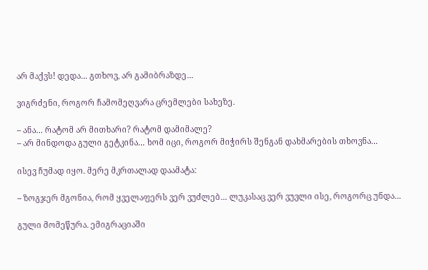არ მაქვს! დედა… გთხოვ, არ გამიბრაზდე…

ვიგრძენი, როგორ ჩამომეღვარა ცრემლები სახეზე.

– ანა… რატომ არ მითხარი? რატომ დამიმალე?
– არ მინდოდა გული გეტკინა… ხომ იცი, როგორ მიჭირს შენგან დახმარების თხოვნა…

ისევ ჩუმად იყო. მერე მკრთალად დაამატა:

– ზოგჯერ მგონია, რომ ყველაფერს ვერ ვუძლებ… ლუკასაც ვერ ვუვლი ისე, როგორც უნდა…

გული მომეწურა. ემიგრაციაში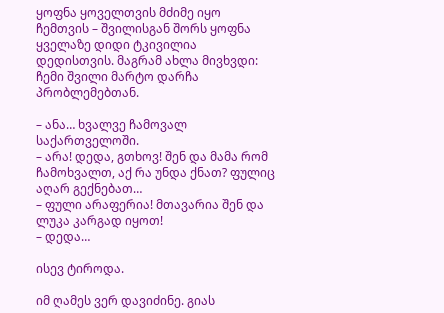ყოფნა ყოველთვის მძიმე იყო ჩემთვის – შვილისგან შორს ყოფნა ყველაზე დიდი ტკივილია დედისთვის. მაგრამ ახლა მივხვდი: ჩემი შვილი მარტო დარჩა პრობლემებთან.

– ანა… ხვალვე ჩამოვალ საქართველოში.
– არა! დედა, გთხოვ! შენ და მამა რომ ჩამოხვალთ, აქ რა უნდა ქნათ? ფულიც აღარ გექნებათ…
– ფული არაფერია! მთავარია შენ და ლუკა კარგად იყოთ!
– დედა…

ისევ ტიროდა.

იმ ღამეს ვერ დავიძინე. გიას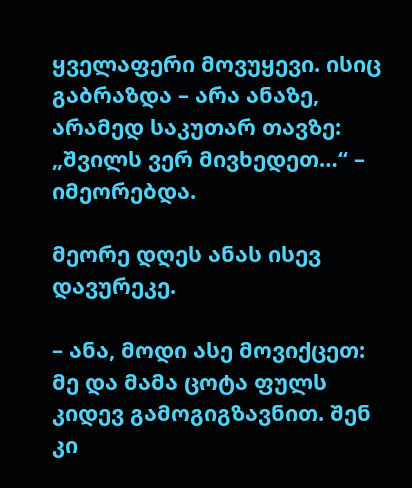ყველაფერი მოვუყევი. ისიც გაბრაზდა – არა ანაზე, არამედ საკუთარ თავზე: „შვილს ვერ მივხედეთ…“ – იმეორებდა.

მეორე დღეს ანას ისევ დავურეკე.

– ანა, მოდი ასე მოვიქცეთ: მე და მამა ცოტა ფულს კიდევ გამოგიგზავნით. შენ კი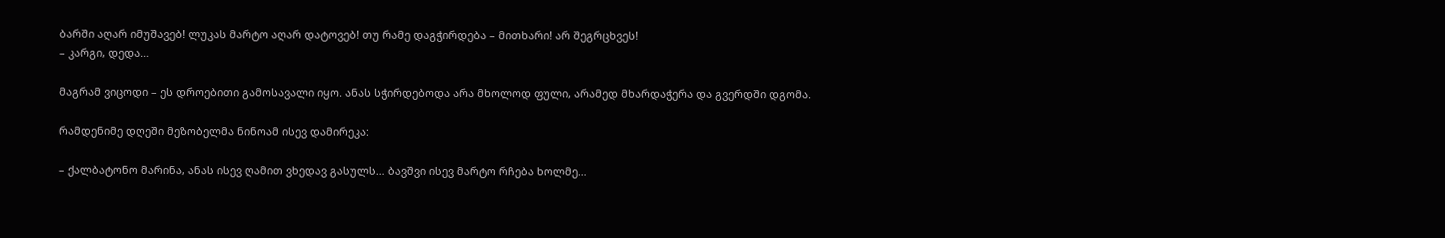ბარში აღარ იმუშავებ! ლუკას მარტო აღარ დატოვებ! თუ რამე დაგჭირდება – მითხარი! არ შეგრცხვეს!
– კარგი, დედა…

მაგრამ ვიცოდი – ეს დროებითი გამოსავალი იყო. ანას სჭირდებოდა არა მხოლოდ ფული, არამედ მხარდაჭერა და გვერდში დგომა.

რამდენიმე დღეში მეზობელმა ნინოამ ისევ დამირეკა:

– ქალბატონო მარინა, ანას ისევ ღამით ვხედავ გასულს… ბავშვი ისევ მარტო რჩება ხოლმე…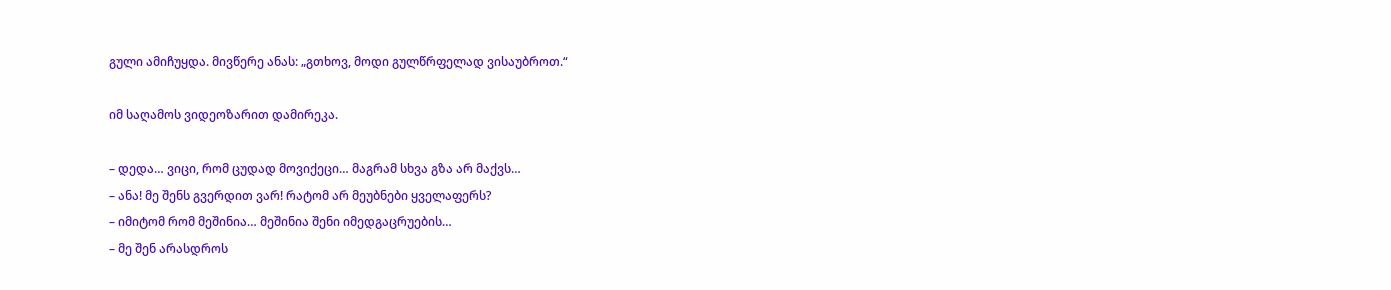გული ამიჩუყდა. მივწერე ანას: „გთხოვ, მოდი გულწრფელად ვისაუბროთ.“

იმ საღამოს ვიდეოზარით დამირეკა.

– დედა… ვიცი, რომ ცუდად მოვიქეცი… მაგრამ სხვა გზა არ მაქვს…
– ანა! მე შენს გვერდით ვარ! რატომ არ მეუბნები ყველაფერს?
– იმიტომ რომ მეშინია… მეშინია შენი იმედგაცრუების…
– მე შენ არასდროს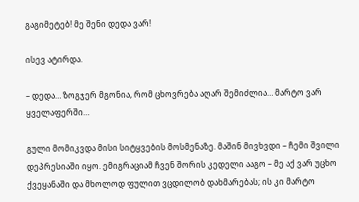გაგიმეტებ! მე შენი დედა ვარ!

ისევ ატირდა.

– დედა… ზოგჯერ მგონია, რომ ცხოვრება აღარ შემიძლია… მარტო ვარ ყველაფერში…

გული მომიკვდა მისი სიტყვების მოსმენაზე. მაშინ მივხვდი – ჩემი შვილი დეპრესიაში იყო. ემიგრაციამ ჩვენ შორის კედელი ააგო – მე აქ ვარ უცხო ქვეყანაში და მხოლოდ ფულით ვცდილობ დახმარებას; ის კი მარტო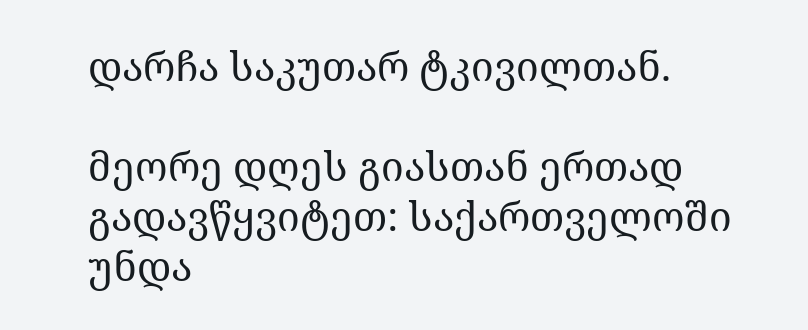დარჩა საკუთარ ტკივილთან.

მეორე დღეს გიასთან ერთად გადავწყვიტეთ: საქართველოში უნდა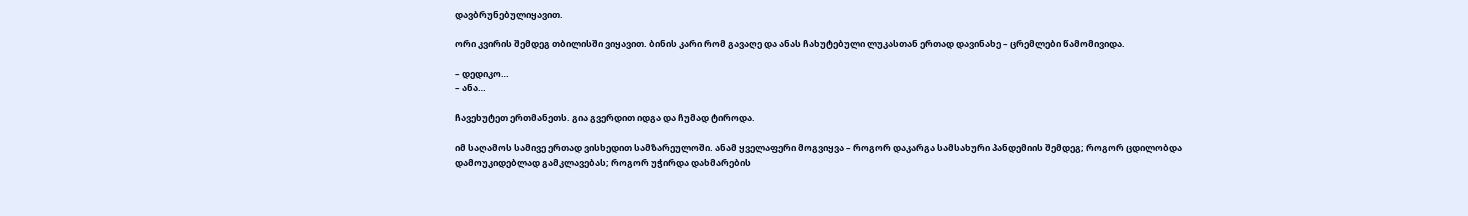დავბრუნებულიყავით.

ორი კვირის შემდეგ თბილისში ვიყავით. ბინის კარი რომ გავაღე და ანას ჩახუტებული ლუკასთან ერთად დავინახე – ცრემლები წამომივიდა.

– დედიკო…
– ანა…

ჩავეხუტეთ ერთმანეთს. გია გვერდით იდგა და ჩუმად ტიროდა.

იმ საღამოს სამივე ერთად ვისხედით სამზარეულოში. ანამ ყველაფერი მოგვიყვა – როგორ დაკარგა სამსახური პანდემიის შემდეგ; როგორ ცდილობდა დამოუკიდებლად გამკლავებას; როგორ უჭირდა დახმარების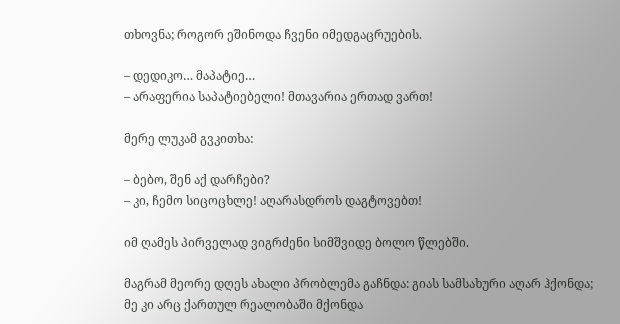თხოვნა; როგორ ეშინოდა ჩვენი იმედგაცრუების.

– დედიკო… მაპატიე…
– არაფერია საპატიებელი! მთავარია ერთად ვართ!

მერე ლუკამ გვკითხა:

– ბებო, შენ აქ დარჩები?
– კი, ჩემო სიცოცხლე! აღარასდროს დაგტოვებთ!

იმ ღამეს პირველად ვიგრძენი სიმშვიდე ბოლო წლებში.

მაგრამ მეორე დღეს ახალი პრობლემა გაჩნდა: გიას სამსახური აღარ ჰქონდა; მე კი არც ქართულ რეალობაში მქონდა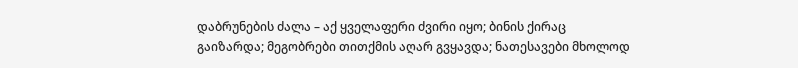დაბრუნების ძალა – აქ ყველაფერი ძვირი იყო; ბინის ქირაც გაიზარდა; მეგობრები თითქმის აღარ გვყავდა; ნათესავები მხოლოდ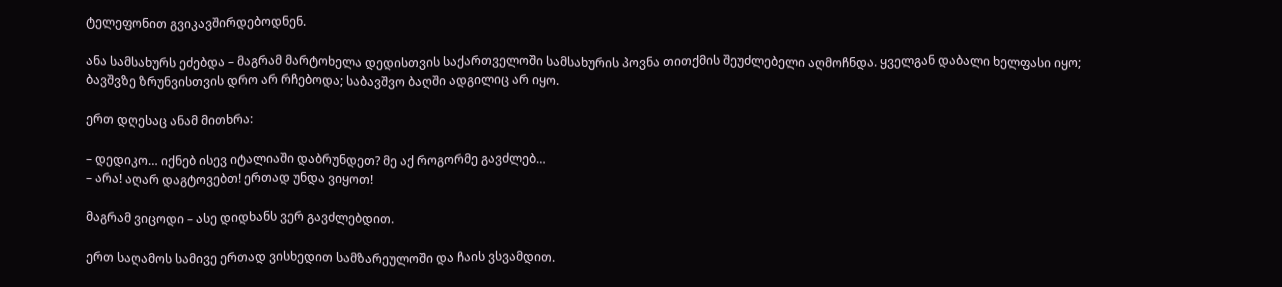ტელეფონით გვიკავშირდებოდნენ.

ანა სამსახურს ეძებდა – მაგრამ მარტოხელა დედისთვის საქართველოში სამსახურის პოვნა თითქმის შეუძლებელი აღმოჩნდა. ყველგან დაბალი ხელფასი იყო; ბავშვზე ზრუნვისთვის დრო არ რჩებოდა; საბავშვო ბაღში ადგილიც არ იყო.

ერთ დღესაც ანამ მითხრა:

– დედიკო… იქნებ ისევ იტალიაში დაბრუნდეთ? მე აქ როგორმე გავძლებ…
– არა! აღარ დაგტოვებთ! ერთად უნდა ვიყოთ!

მაგრამ ვიცოდი – ასე დიდხანს ვერ გავძლებდით.

ერთ საღამოს სამივე ერთად ვისხედით სამზარეულოში და ჩაის ვსვამდით.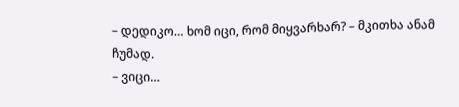– დედიკო… ხომ იცი, რომ მიყვარხარ? – მკითხა ანამ ჩუმად.
– ვიცი…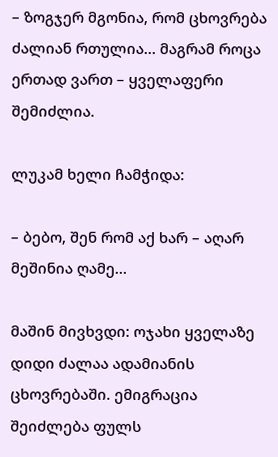– ზოგჯერ მგონია, რომ ცხოვრება ძალიან რთულია… მაგრამ როცა ერთად ვართ – ყველაფერი შემიძლია.

ლუკამ ხელი ჩამჭიდა:

– ბებო, შენ რომ აქ ხარ – აღარ მეშინია ღამე…

მაშინ მივხვდი: ოჯახი ყველაზე დიდი ძალაა ადამიანის ცხოვრებაში. ემიგრაცია შეიძლება ფულს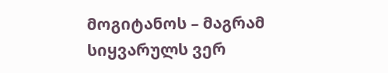მოგიტანოს – მაგრამ სიყვარულს ვერ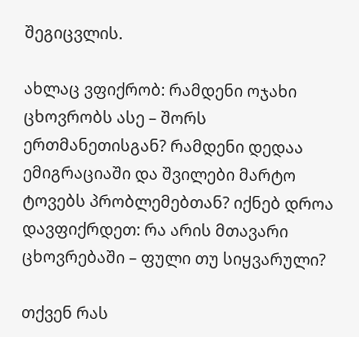შეგიცვლის.

ახლაც ვფიქრობ: რამდენი ოჯახი ცხოვრობს ასე – შორს ერთმანეთისგან? რამდენი დედაა ემიგრაციაში და შვილები მარტო ტოვებს პრობლემებთან? იქნებ დროა დავფიქრდეთ: რა არის მთავარი ცხოვრებაში – ფული თუ სიყვარული?

თქვენ რას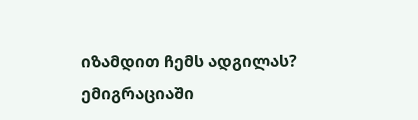იზამდით ჩემს ადგილას? ემიგრაციაში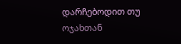დარჩებოდით თუ ოჯახთან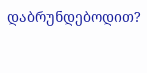დაბრუნდებოდით?